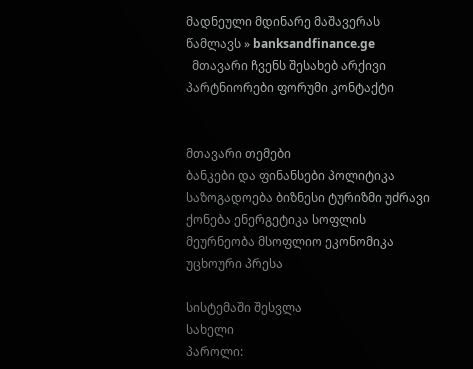მადნეული მდინარე მაშავერას წამლავს » banksandfinance.ge
  მთავარი ჩვენს შესახებ არქივი პარტნიორები ფორუმი კონტაქტი


მთავარი თემები
ბანკები და ფინანსები პოლიტიკა საზოგადოება ბიზნესი ტურიზმი უძრავი ქონება ენერგეტიკა სოფლის მეურნეობა მსოფლიო ეკონომიკა უცხოური პრესა

სისტემაში შესვლა
სახელი
პაროლი: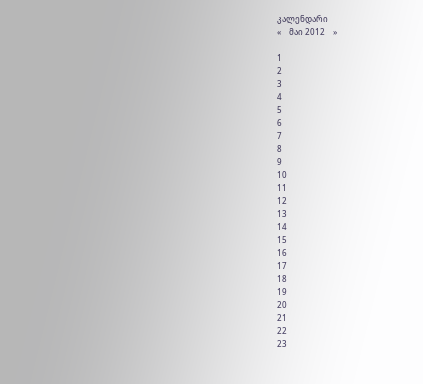კალენდარი
«    მაი 2012    »

1
2
3
4
5
6
7
8
9
10
11
12
13
14
15
16
17
18
19
20
21
22
23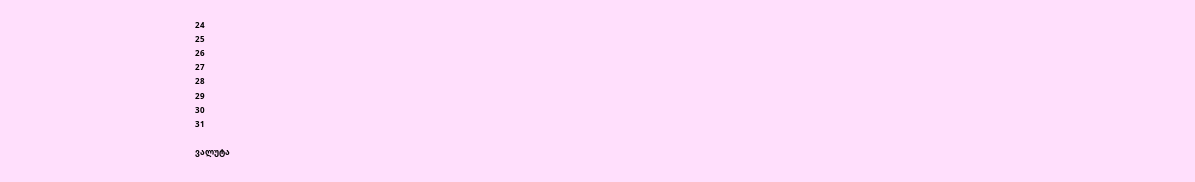24
25
26
27
28
29
30
31

ვალუტა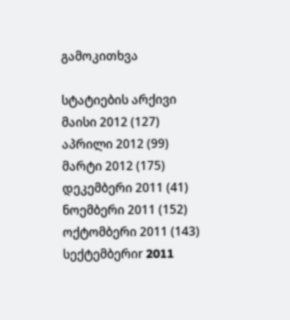გამოკითხვა

სტატიების არქივი
მაისი 2012 (127)
აპრილი 2012 (99)
მარტი 2012 (175)
დეკემბერი 2011 (41)
ნოემბერი 2011 (152)
ოქტომბერი 2011 (143)
სექტემბერიr 2011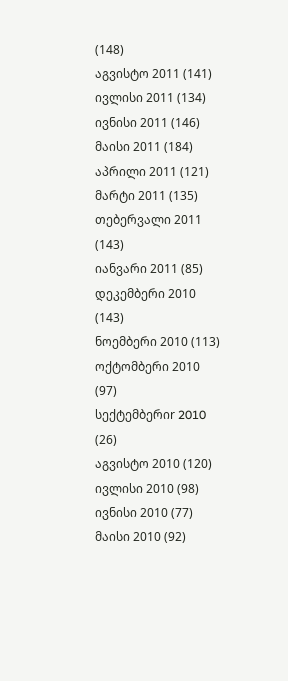(148)
აგვისტო 2011 (141)
ივლისი 2011 (134)
ივნისი 2011 (146)
მაისი 2011 (184)
აპრილი 2011 (121)
მარტი 2011 (135)
თებერვალი 2011 (143)
იანვარი 2011 (85)
დეკემბერი 2010 (143)
ნოემბერი 2010 (113)
ოქტომბერი 2010 (97)
სექტემბერიr 2010 (26)
აგვისტო 2010 (120)
ივლისი 2010 (98)
ივნისი 2010 (77)
მაისი 2010 (92)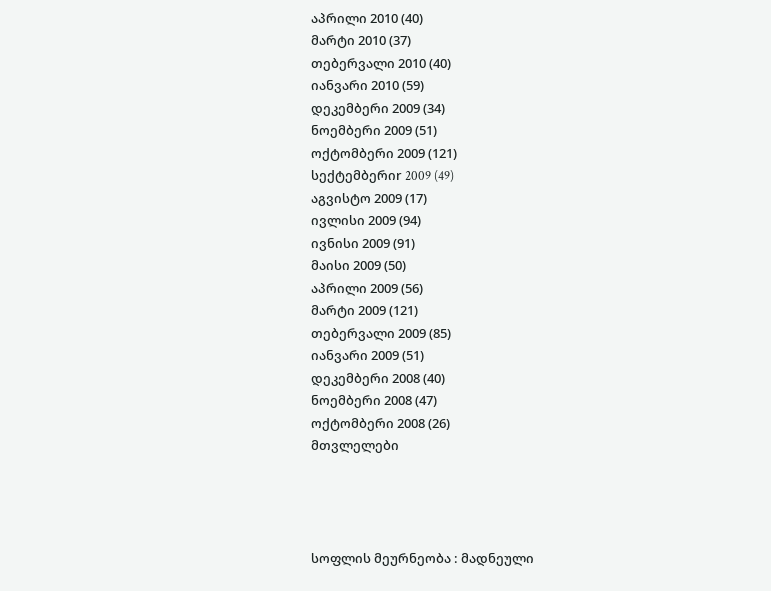აპრილი 2010 (40)
მარტი 2010 (37)
თებერვალი 2010 (40)
იანვარი 2010 (59)
დეკემბერი 2009 (34)
ნოემბერი 2009 (51)
ოქტომბერი 2009 (121)
სექტემბერიr 2009 (49)
აგვისტო 2009 (17)
ივლისი 2009 (94)
ივნისი 2009 (91)
მაისი 2009 (50)
აპრილი 2009 (56)
მარტი 2009 (121)
თებერვალი 2009 (85)
იანვარი 2009 (51)
დეკემბერი 2008 (40)
ნოემბერი 2008 (47)
ოქტომბერი 2008 (26)
მთვლელები




სოფლის მეურნეობა : მადნეული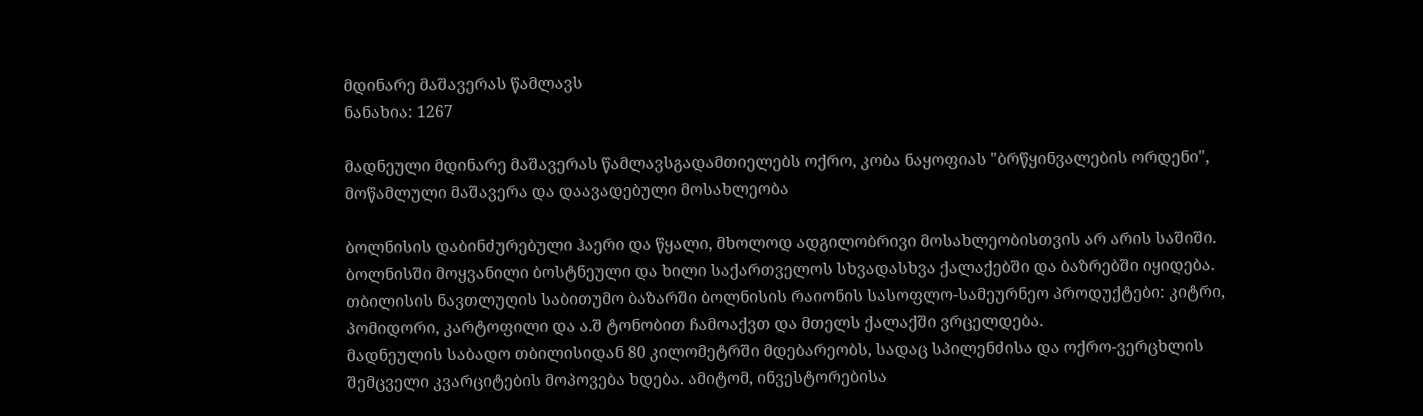მდინარე მაშავერას წამლავს
ნანახია: 1267

მადნეული მდინარე მაშავერას წამლავსგადამთიელებს ოქრო, კობა ნაყოფიას "ბრწყინვალების ორდენი", მოწამლული მაშავერა და დაავადებული მოსახლეობა

ბოლნისის დაბინძურებული ჰაერი და წყალი, მხოლოდ ადგილობრივი მოსახლეობისთვის არ არის საშიში. ბოლნისში მოყვანილი ბოსტნეული და ხილი საქართველოს სხვადასხვა ქალაქებში და ბაზრებში იყიდება. თბილისის ნავთლუღის საბითუმო ბაზარში ბოლნისის რაიონის სასოფლო-სამეურნეო პროდუქტები: კიტრი, პომიდორი, კარტოფილი და ა.შ ტონობით ჩამოაქვთ და მთელს ქალაქში ვრცელდება.
მადნეულის საბადო თბილისიდან 80 კილომეტრში მდებარეობს, სადაც სპილენძისა და ოქრო-ვერცხლის შემცველი კვარციტების მოპოვება ხდება. ამიტომ, ინვესტორებისა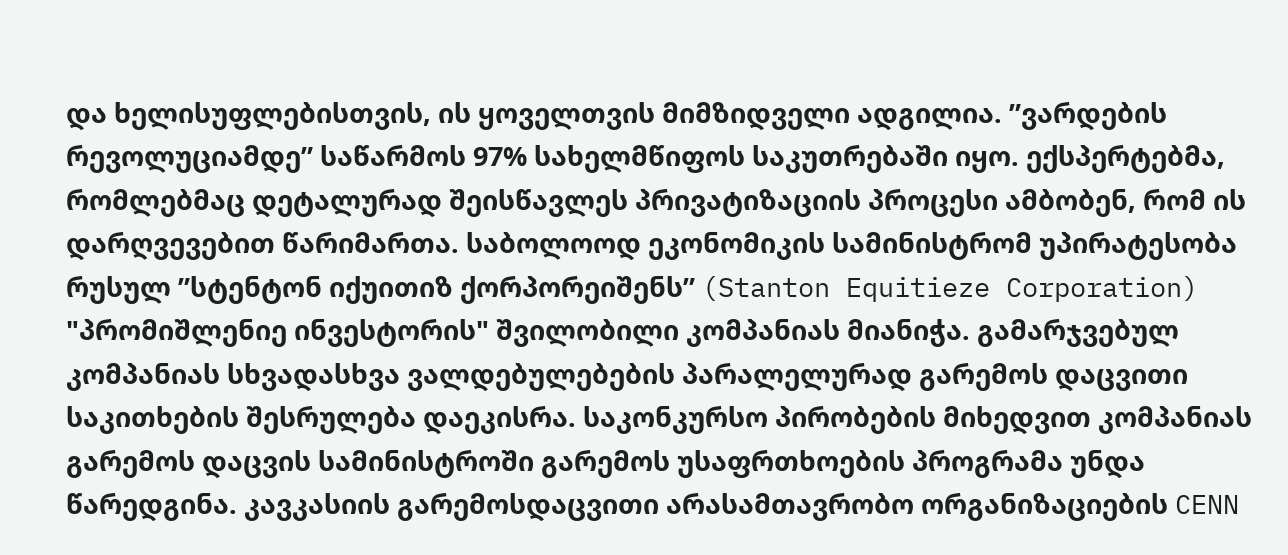და ხელისუფლებისთვის, ის ყოველთვის მიმზიდველი ადგილია. ”ვარდების რევოლუციამდე” საწარმოს 97% სახელმწიფოს საკუთრებაში იყო. ექსპერტებმა, რომლებმაც დეტალურად შეისწავლეს პრივატიზაციის პროცესი ამბობენ, რომ ის დარღვევებით წარიმართა. საბოლოოდ ეკონომიკის სამინისტრომ უპირატესობა რუსულ ”სტენტონ იქუითიზ ქორპორეიშენს” (Stanton Equitieze Corporation) "პრომიშლენიე ინვესტორის" შვილობილი კომპანიას მიანიჭა. გამარჯვებულ კომპანიას სხვადასხვა ვალდებულებების პარალელურად გარემოს დაცვითი საკითხების შესრულება დაეკისრა. საკონკურსო პირობების მიხედვით კომპანიას გარემოს დაცვის სამინისტროში გარემოს უსაფრთხოების პროგრამა უნდა წარედგინა. კავკასიის გარემოსდაცვითი არასამთავრობო ორგანიზაციების CENN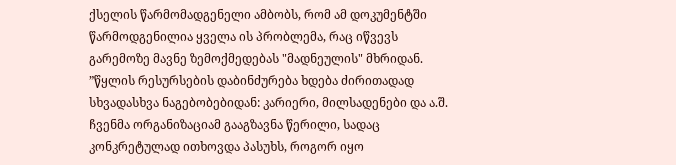ქსელის წარმომადგენელი ამბობს, რომ ამ დოკუმენტში წარმოდგენილია ყველა ის პრობლემა, რაც იწვევს გარემოზე მავნე ზემოქმედებას "მადნეულის" მხრიდან.
”წყლის რესურსების დაბინძურება ხდება ძირითადად სხვადასხვა ნაგებობებიდან: კარიერი, მილსადენები და ა.შ. ჩვენმა ორგანიზაციამ გააგზავნა წერილი, სადაც კონკრეტულად ითხოვდა პასუხს, როგორ იყო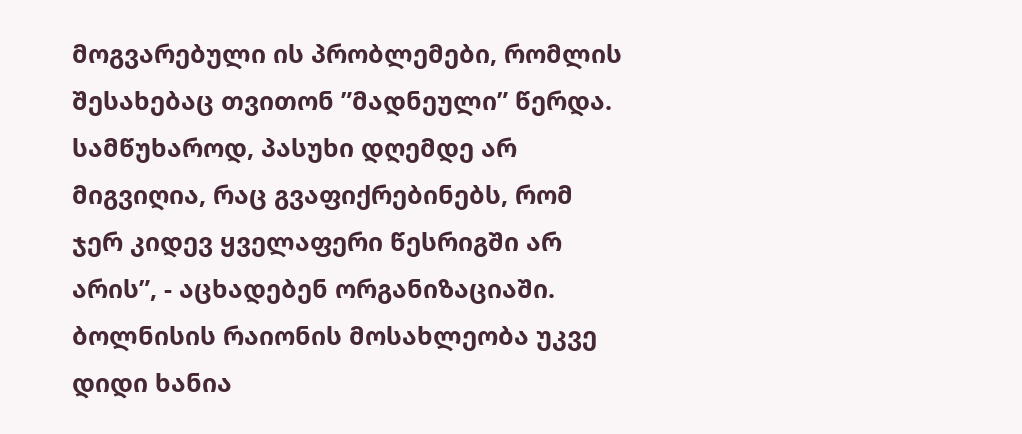მოგვარებული ის პრობლემები, რომლის შესახებაც თვითონ ”მადნეული” წერდა. სამწუხაროდ, პასუხი დღემდე არ მიგვიღია, რაც გვაფიქრებინებს, რომ ჯერ კიდევ ყველაფერი წესრიგში არ არის”, - აცხადებენ ორგანიზაციაში.
ბოლნისის რაიონის მოსახლეობა უკვე დიდი ხანია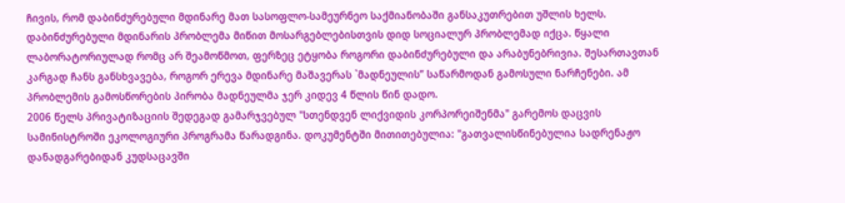ჩივის, რომ დაბინძურებული მდინარე მათ სასოფლო-სამეურნეო საქმიანობაში განსაკუთრებით უშლის ხელს. დაბინძურებული მდინარის პრობლემა მიწით მოსარგებლებისთვის დიდ სოციალურ პრობლემად იქცა. წყალი ლაბორატორიულად რომც არ შეამოწმოთ, ფერზეც ეტყობა როგორი დაბინძურებული და არაბუნებრივია. შესართავთან კარგად ჩანს განსხვავება, როგორ ერევა მდინარე მაშავერას `მადნეულის” საწარმოდან გამოსული ნარჩენები. ამ პრობლემის გამოსწორების პირობა მადნეულმა ჯერ კიდევ 4 წლის წინ დადო.
2006 წელს პრივატიზაციის შედეგად გამარჯვებულ "სთენდვენ ლიქვიდის კორპორეიშენმა" გარემოს დაცვის სამინისტროში ეკოლოგიური პროგრამა წარადგინა. დოკუმენტში მითითებულია: "გათვალისწინებულია სადრენაჟო დანადგარებიდან კუდსაცავში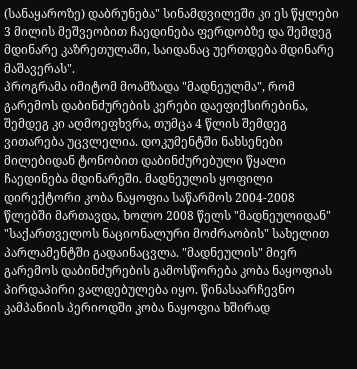(სანაყაროზე) დაბრუნება" სინამდვილეში კი ეს წყლები 3 მილის მეშვეობით ჩაედინება ფერდობზე და შემდეგ მდინარე კაზრეთულაში, საიდანაც უერთდება მდინარე მაშავერას".
პროგრამა იმიტომ მოამზადა "მადნეულმა", რომ გარემოს დაბინძურების კერები დაეფიქსირებინა, შემდეგ კი აღმოეფხვრა, თუმცა 4 წლის შემდეგ ვითარება უცვლელია. დოკუმენტში ნახსენები მილებიდან ტონობით დაბინძურებული წყალი ჩაედინება მდინარეში. მადნეულის ყოფილი დირექტორი კობა ნაყოფია საწარმოს 2004-2008 წლებში მართავდა, ხოლო 2008 წელს "მადნეულიდან" "საქართველოს ნაციონალური მოძრაობის" სახელით პარლამენტში გადაინაცვლა. "მადნეულის" მიერ გარემოს დაბინძურების გამოსწორება კობა ნაყოფიას პირდაპირი ვალდებულება იყო. წინასაარჩევნო კამპანიის პერიოდში კობა ნაყოფია ხშირად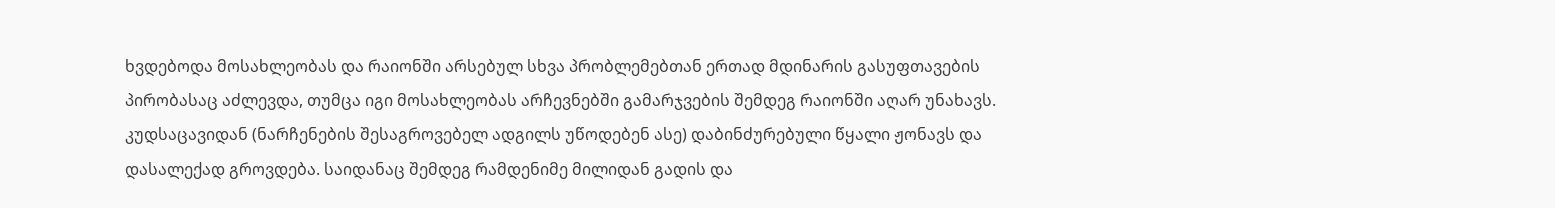ხვდებოდა მოსახლეობას და რაიონში არსებულ სხვა პრობლემებთან ერთად მდინარის გასუფთავების პირობასაც აძლევდა, თუმცა იგი მოსახლეობას არჩევნებში გამარჯვების შემდეგ რაიონში აღარ უნახავს.
კუდსაცავიდან (ნარჩენების შესაგროვებელ ადგილს უწოდებენ ასე) დაბინძურებული წყალი ჟონავს და დასალექად გროვდება. საიდანაც შემდეგ რამდენიმე მილიდან გადის და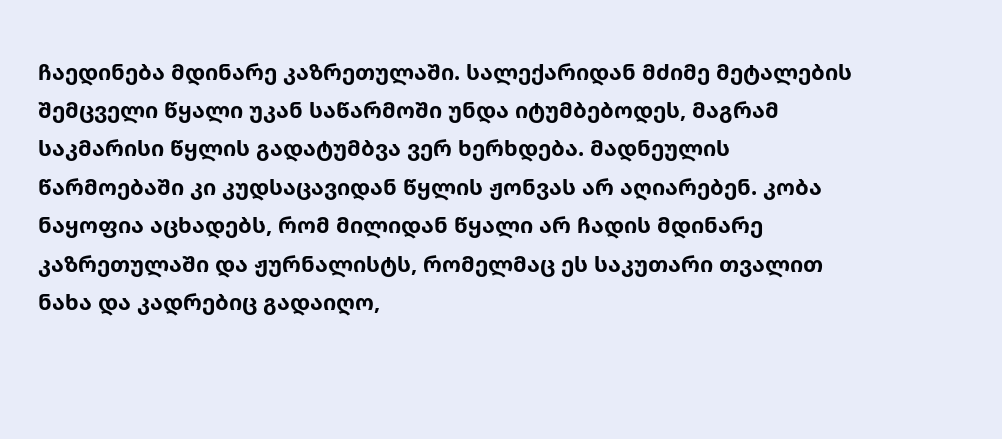ჩაედინება მდინარე კაზრეთულაში. სალექარიდან მძიმე მეტალების შემცველი წყალი უკან საწარმოში უნდა იტუმბებოდეს, მაგრამ საკმარისი წყლის გადატუმბვა ვერ ხერხდება. მადნეულის წარმოებაში კი კუდსაცავიდან წყლის ჟონვას არ აღიარებენ. კობა ნაყოფია აცხადებს, რომ მილიდან წყალი არ ჩადის მდინარე კაზრეთულაში და ჟურნალისტს, რომელმაც ეს საკუთარი თვალით ნახა და კადრებიც გადაიღო,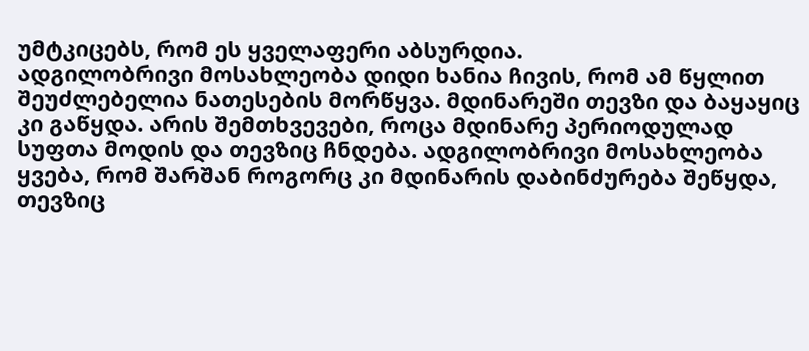უმტკიცებს, რომ ეს ყველაფერი აბსურდია.
ადგილობრივი მოსახლეობა დიდი ხანია ჩივის, რომ ამ წყლით შეუძლებელია ნათესების მორწყვა. მდინარეში თევზი და ბაყაყიც კი გაწყდა. არის შემთხვევები, როცა მდინარე პერიოდულად სუფთა მოდის და თევზიც ჩნდება. ადგილობრივი მოსახლეობა ყვება, რომ შარშან როგორც კი მდინარის დაბინძურება შეწყდა, თევზიც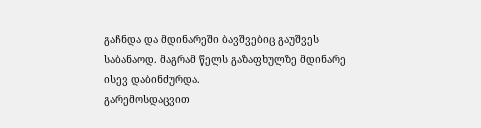გაჩნდა და მდინარეში ბავშვებიც გაუშვეს საბანაოდ. მაგრამ წელს გაზაფხულზე მდინარე ისევ დაბინძურდა.
გარემოსდაცვით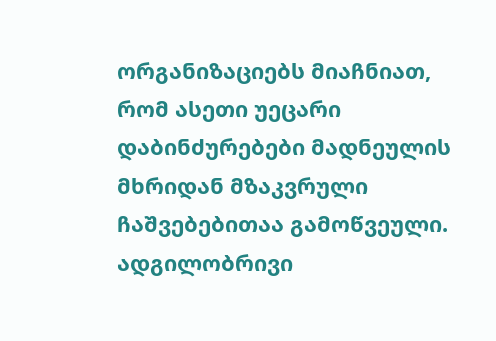ორგანიზაციებს მიაჩნიათ, რომ ასეთი უეცარი დაბინძურებები მადნეულის მხრიდან მზაკვრული ჩაშვებებითაა გამოწვეული. ადგილობრივი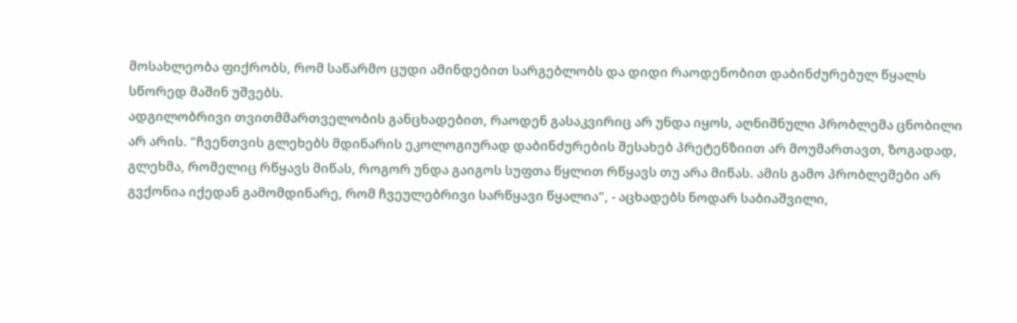მოსახლეობა ფიქრობს, რომ საწარმო ცუდი ამინდებით სარგებლობს და დიდი რაოდენობით დაბინძურებულ წყალს სწორედ მაშინ უშვებს.
ადგილობრივი თვითმმართველობის განცხადებით, რაოდენ გასაკვირიც არ უნდა იყოს, აღნიშნული პრობლემა ცნობილი არ არის. "ჩვენთვის გლეხებს მდინარის ეკოლოგიურად დაბინძურების შესახებ პრეტენზიით არ მოუმართავთ, ზოგადად, გლეხმა, რომელიც რწყავს მიწას, როგორ უნდა გაიგოს სუფთა წყლით რწყავს თუ არა მიწას. ამის გამო პრობლემები არ გვქონია იქედან გამომდინარე, რომ ჩვეულებრივი სარწყავი წყალია", - აცხადებს ნოდარ საბიაშვილი,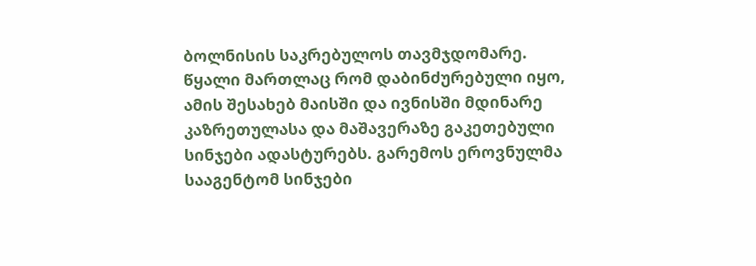ბოლნისის საკრებულოს თავმჯდომარე.
წყალი მართლაც რომ დაბინძურებული იყო, ამის შესახებ მაისში და ივნისში მდინარე კაზრეთულასა და მაშავერაზე გაკეთებული სინჯები ადასტურებს. გარემოს ეროვნულმა სააგენტომ სინჯები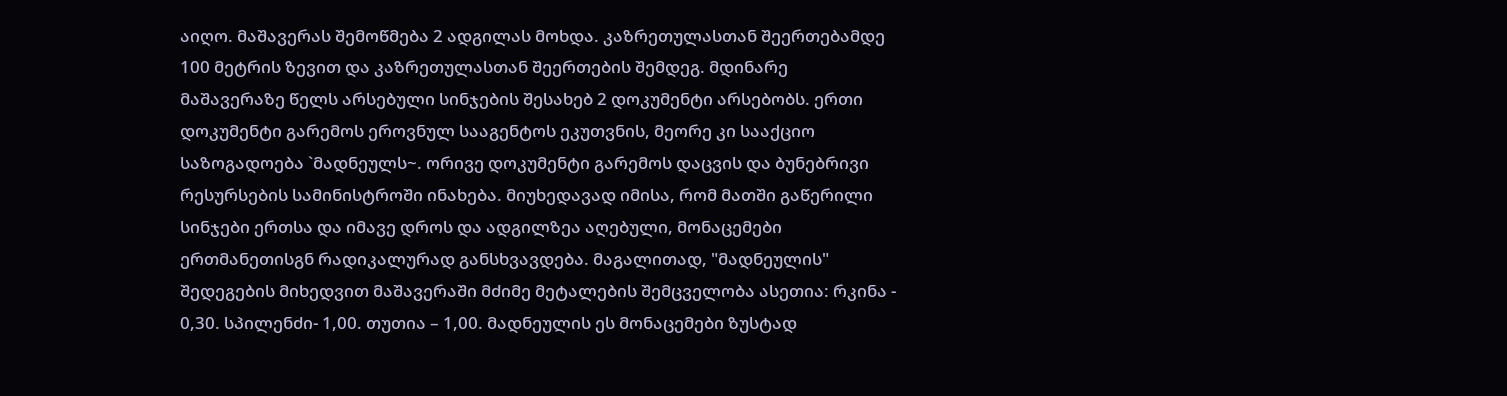აიღო. მაშავერას შემოწმება 2 ადგილას მოხდა. კაზრეთულასთან შეერთებამდე 100 მეტრის ზევით და კაზრეთულასთან შეერთების შემდეგ. მდინარე მაშავერაზე წელს არსებული სინჯების შესახებ 2 დოკუმენტი არსებობს. ერთი დოკუმენტი გარემოს ეროვნულ სააგენტოს ეკუთვნის, მეორე კი სააქციო საზოგადოება `მადნეულს~. ორივე დოკუმენტი გარემოს დაცვის და ბუნებრივი რესურსების სამინისტროში ინახება. მიუხედავად იმისა, რომ მათში გაწერილი სინჯები ერთსა და იმავე დროს და ადგილზეა აღებული, მონაცემები ერთმანეთისგნ რადიკალურად განსხვავდება. მაგალითად, "მადნეულის" შედეგების მიხედვით მაშავერაში მძიმე მეტალების შემცველობა ასეთია: რკინა - 0,30. სპილენძი- 1,00. თუთია – 1,00. მადნეულის ეს მონაცემები ზუსტად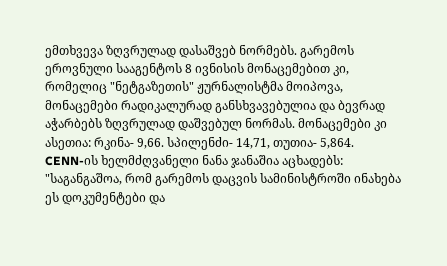ემთხვევა ზღვრულად დასაშვებ ნორმებს. გარემოს ეროვნული სააგენტოს 8 ივნისის მონაცემებით კი, რომელიც "ნეტგაზეთის" ჟურნალისტმა მოიპოვა, მონაცემები რადიკალურად განსხვავებულია და ბევრად აჭარბებს ზღვრულად დაშვებულ ნორმას. მონაცემები კი ასეთია: რკინა- 9,66. სპილენძი- 14,71, თუთია- 5,864.
CENN-ის ხელმძღვანელი ნანა ჯანაშია აცხადებს: "საგანგაშოა, რომ გარემოს დაცვის სამინისტროში ინახება ეს დოკუმენტები და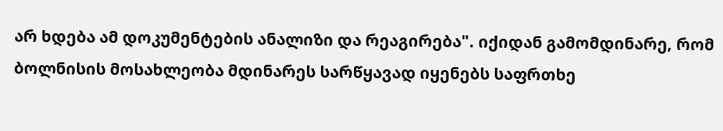არ ხდება ამ დოკუმენტების ანალიზი და რეაგირება". იქიდან გამომდინარე, რომ ბოლნისის მოსახლეობა მდინარეს სარწყავად იყენებს საფრთხე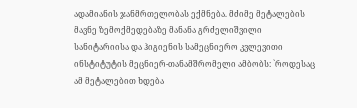ადამიანის ჯანმრთელობას ექმნება. მძიმე მეტალების მავნე ზემოქმედებაზე მანანა გრძელიშვილი სანიტარიისა და ჰიგიენის სამეცნიერო კვლევითი ინსტიტუტის მეცნიერ-თანამშრომელი ამბობს: `როდესაც ამ მეტალებით ხდება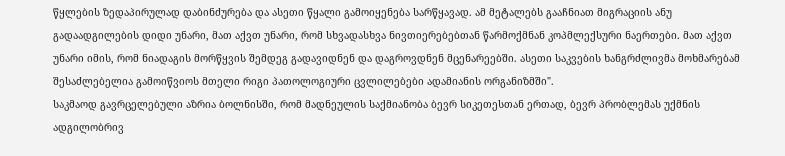წყლების ზედაპირულად დაბინძურება და ასეთი წყალი გამოიყენება სარწყავად. ამ მეტალებს გააჩნიათ მიგრაციის ანუ გადაადგილების დიდი უნარი, მათ აქვთ უნარი, რომ სხვადასხვა ნივთიერებებთან წარმოქმნან კოპმლექსური ნაერთები. მათ აქვთ უნარი იმის, რომ ნიადაგის მორწყვის შემდეგ გადავიდნენ და დაგროვდნენ მცენარეებში. ასეთი საკვების ხანგრძლივმა მოხმარებამ შესაძლებელია გამოიწვიოს მთელი რიგი პათოლოგიური ცვლილებები ადამიანის ორგანიზმში".
საკმაოდ გავრცელებული აზრია ბოლნისში, რომ მადნეულის საქმიანობა ბევრ სიკეთესთან ერთად, ბევრ პრობლემას უქმნის ადგილობრივ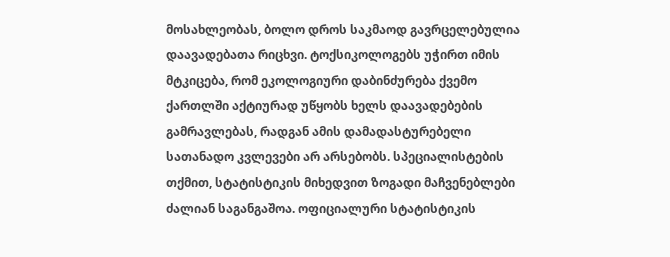მოსახლეობას, ბოლო დროს საკმაოდ გავრცელებულია დაავადებათა რიცხვი. ტოქსიკოლოგებს უჭირთ იმის მტკიცება, რომ ეკოლოგიური დაბინძურება ქვემო ქართლში აქტიურად უწყობს ხელს დაავადებების გამრავლებას, რადგან ამის დამადასტურებელი სათანადო კვლევები არ არსებობს. სპეციალისტების თქმით, სტატისტიკის მიხედვით ზოგადი მაჩვენებლები ძალიან საგანგაშოა. ოფიციალური სტატისტიკის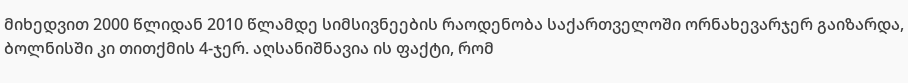მიხედვით 2000 წლიდან 2010 წლამდე სიმსივნეების რაოდენობა საქართველოში ორნახევარჯერ გაიზარდა, ბოლნისში კი თითქმის 4-ჯერ. აღსანიშნავია ის ფაქტი, რომ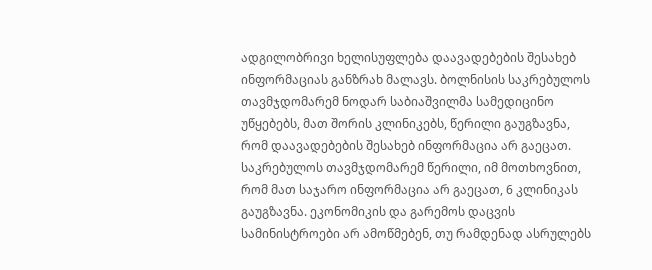ადგილობრივი ხელისუფლება დაავადებების შესახებ ინფორმაციას განზრახ მალავს. ბოლნისის საკრებულოს თავმჯდომარემ ნოდარ საბიაშვილმა სამედიცინო უწყებებს, მათ შორის კლინიკებს, წერილი გაუგზავნა, რომ დაავადებების შესახებ ინფორმაცია არ გაეცათ. საკრებულოს თავმჯდომარემ წერილი, იმ მოთხოვნით, რომ მათ საჯარო ინფორმაცია არ გაეცათ, 6 კლინიკას გაუგზავნა. ეკონომიკის და გარემოს დაცვის სამინისტროები არ ამოწმებენ, თუ რამდენად ასრულებს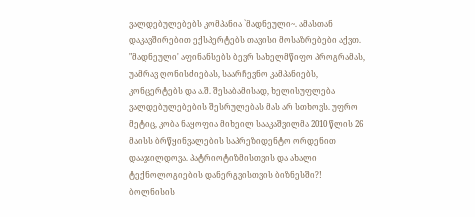ვალდებულებებს კომპანია `მადნეული~. ამასთან დაკავშირებით ექსპერტებს თავისი მოსაზრებები აქვთ. "მადნეული' აფინანსებს ბევრ სახელმწიფო პროგრამას, უამრავ ღონისძიებას, საარჩევნო კამპანიებს, კონცერტებს და ა.შ. შესაბამისად, ხელისუფლება ვალდებულებების შესრულებას მას არ სთხოვს. უფრო მეტიც, კობა ნაყოფია მიხეილ სააკაშვილმა 2010 წლის 26 მაისს ბრწყინვალების საპრეზიდენტო ორდენით დააჯილდოვა. პატრიოტიზმისთვის და ახალი ტექნოლოგიების დანერგვისთვის ბიზნესში?!
ბოლნისის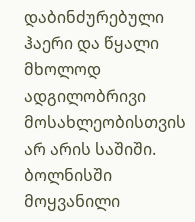დაბინძურებული ჰაერი და წყალი მხოლოდ ადგილობრივი მოსახლეობისთვის არ არის საშიში. ბოლნისში მოყვანილი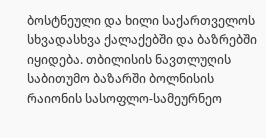ბოსტნეული და ხილი საქართველოს სხვადასხვა ქალაქებში და ბაზრებში იყიდება. თბილისის ნავთლუღის საბითუმო ბაზარში ბოლნისის რაიონის სასოფლო-სამეურნეო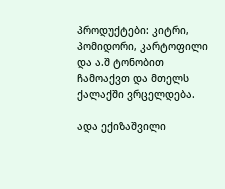პროდუქტები: კიტრი, პომიდორი, კარტოფილი და ა.შ ტონობით ჩამოაქვთ და მთელს ქალაქში ვრცელდება.

ადა ექიზაშვილი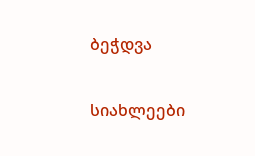ბეჭდვა


სიახლეები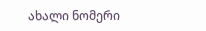ახალი ნომერი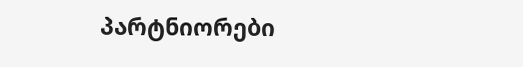პარტნიორები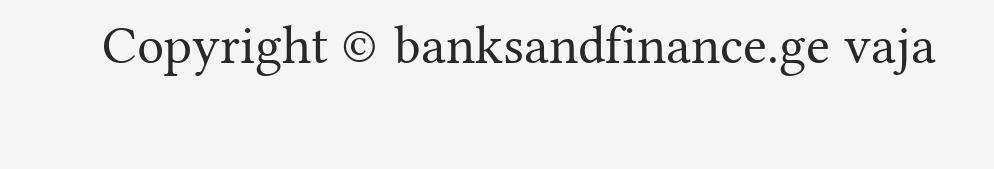Copyright © banksandfinance.ge vaja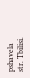pshavela str. Tbilisi.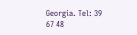Georgia. Tel: 39 67 48